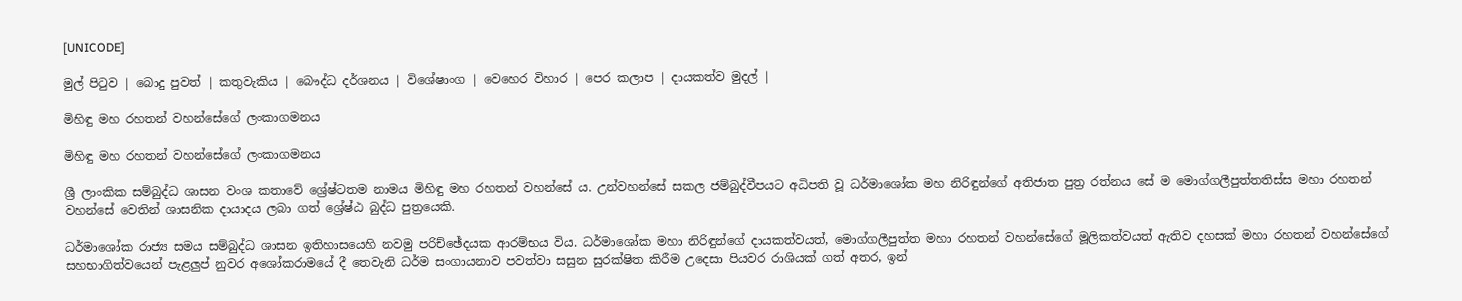[UNICODE]

මුල් පිටුව | බොදු පුවත් | කතුවැකිය | බෞද්ධ දර්ශනය | විශේෂාංග | වෙහෙර විහාර | පෙර කලාප | දායකත්ව මුදල් |

මිහිඳු මහ රහතන් වහන්සේගේ ලංකාගමනය

මිහිඳු මහ රහතන් වහන්සේගේ ලංකාගමනය

ශ්‍රී ලාංකික සම්බුද්ධ ශාසන වංශ කතාවේ ශ්‍රේෂ්ටතම නාමය මිහිඳු මහ රහතන් වහන්සේ ය. උන්වහන්සේ සකල ජම්බුද්වීපයට අධිපති වූ ධර්මාශෝක මහ නිරිඳුන්ගේ අතිජාත පුත්‍ර රත්නය සේ ම මොග්ගලීපුත්තතිස්ස මහා රහතන් වහන්සේ වෙතින් ශාසනික දායාදය ලබා ගත් ශ්‍රේෂ්ඨ බුද්ධ පුත්‍රයෙකි.

ධර්මාශෝක රාජ්‍ය සමය සම්බුද්ධ ශාසන ඉතිහාසයෙහි නවමු පරිච්ඡේදයක ආරම්භය විය. ධර්මාශෝක මහා නිරිඳුන්ගේ දායකත්වයත්, මොග්ගලීපුත්ත මහා රහතන් වහන්සේගේ මූලිකත්වයත් ඇතිව දහසක් මහා රහතන් වහන්සේගේ සහභාගිත්වයෙන් පැළලුප් නුවර අශෝකරාමයේ දී තෙවැනි ධර්ම සංගායනාව පවත්වා සසුන සුරක්ෂිත කිරීම උදෙසා පියවර රාශියක් ගත් අතර, ඉන්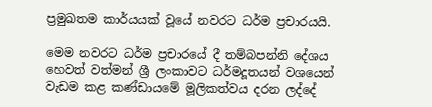ප්‍රමුඛතම කාර්යයක් වූයේ නවරට ධර්ම ප්‍රචාරයයි.

මෙම නවරට ධර්ම ප්‍රචාරයේ දී තම්බපන්නි දේශය හෙවත් වත්මන් ශ්‍රී ලංකාවට ධර්මදූතයන් වශයෙන් වැඩම කළ කණ්ඩායමේ මූලිකත්වය දරන ලද්දේ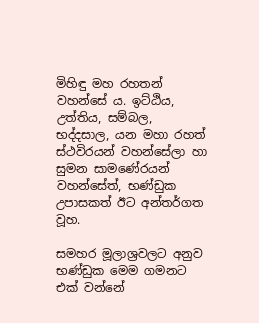මිහිඳු මහ රහතන් වහන්සේ ය. ඉට්ඨිය, උත්තිය, සම්බල, භද්දසාල, යන මහා රහත් ස්ථවිරයන් වහන්සේලා හා සුමන සාමණේරයන් වහන්සේත්, භණ්ඩුක උපාසකත් ඊට අන්තර්ගත වූහ.

සමහර මූලාශ්‍රවලට අනුව භණ්ඩුක මෙම ගමනට එක් වන්නේ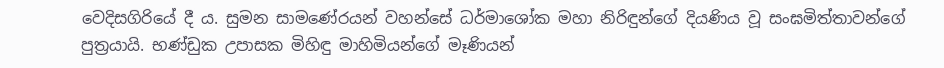වෙදිසගිරියේ දී ය. සුමන සාමණේරයන් වහන්සේ ධර්මාශෝක මහා නිරිඳුන්ගේ දියණිය වූ සංඝමිත්තාවන්ගේ පුත්‍රයායි. භණ්ඩුක උපාසක මිහිඳු මාහිමියන්ගේ මෑණියන්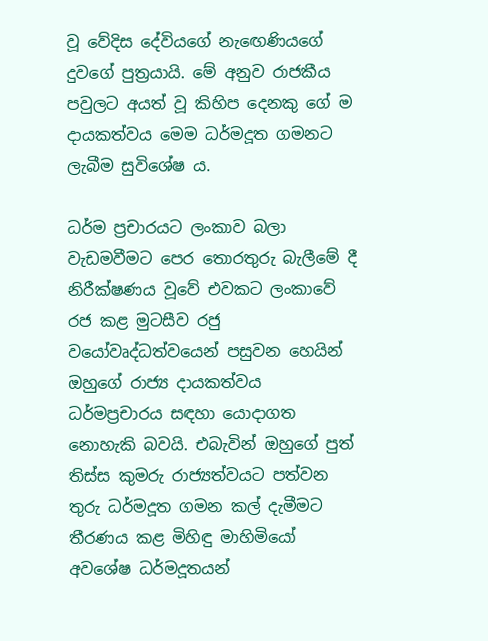වූ වේදිස දේවියගේ නැඟෙණියගේ දුවගේ පුත්‍රයායි. මේ අනුව රාජකීය පවුලට අයත් වූ කිහිප දෙනකු ගේ ම දායකත්වය මෙම ධර්මදූත ගමනට ලැබීම සුවිශේෂ ය.

ධර්ම ප්‍රචාරයට ලංකාව බලා වැඩමවීමට පෙර තොරතුරු බැලීමේ දී නිරීක්ෂණය වූවේ එවකට ලංකාවේ රජ කළ මුටසීව රජු වයෝවෘද්ධත්වයෙන් පසුවන හෙයින් ඔහුගේ රාජ්‍ය දායකත්වය ධර්මප්‍රචාරය සඳහා යොදාගත නොහැකි බවයි. එබැවින් ඔහුගේ පුත් තිස්ස කුමරු රාජ්‍යත්වයට පත්වන තුරු ධර්මදූත ගමන කල් දැමීමට තීරණය කළ මිහිඳු මාහිමියෝ අවශේෂ ධර්මදූතයන්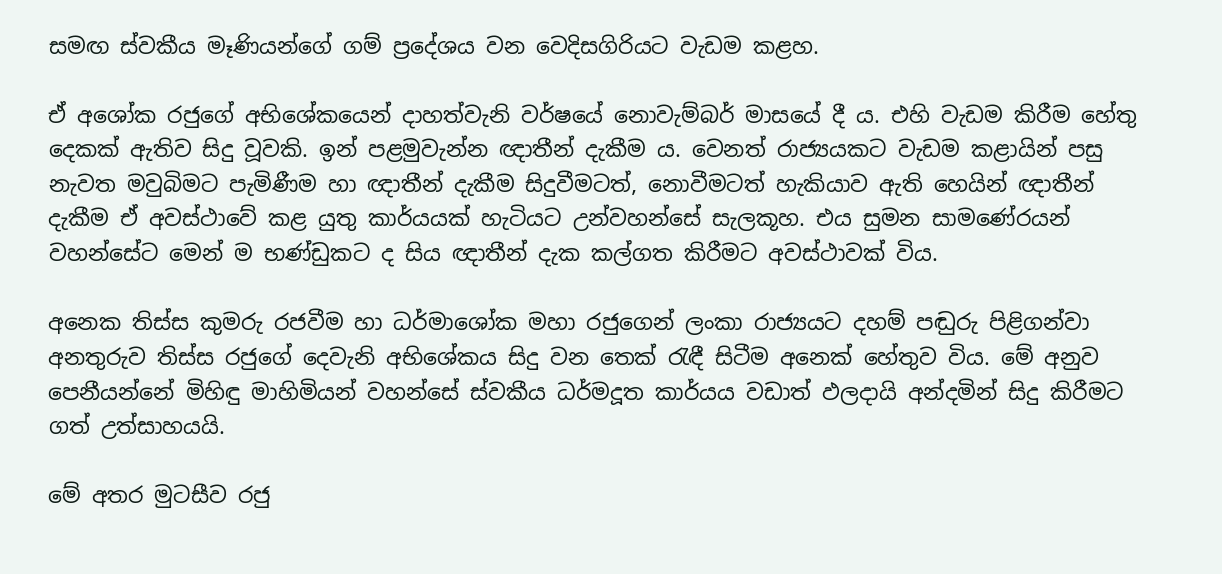සමඟ ස්වකීය මෑණියන්ගේ ගම් ප්‍රදේශය වන වෙදිසගිරියට වැඩම කළහ.

ඒ අශෝක රජුගේ අභිශේකයෙන් දාහත්වැනි වර්ෂයේ නොවැම්බර් මාසයේ දී ය. එහි වැඩම කිරීම හේතු දෙකක් ඇතිව සිදු වූවකි. ඉන් පළමුවැන්න ඥාතීන් දැකීම ය. වෙනත් රාජ්‍යයකට වැඩම කළායින් පසු නැවත මවුබිමට පැමිණීම හා ඥාතීන් දැකීම සිදුවීමටත්, නොවීමටත් හැකියාව ඇති හෙයින් ඥාතීන් දැකීම ඒ අවස්ථාවේ කළ යුතු කාර්යයක් හැටියට උන්වහන්සේ සැලකූහ. එය සුමන සාමණේරයන් වහන්සේට මෙන් ම භණ්ඩුකට ද සිය ඥාතීන් දැක කල්ගත කිරීමට අවස්ථාවක් විය.

අනෙක තිස්ස කුමරු රජවීම හා ධර්මාශෝක මහා රජුගෙන් ලංකා රාජ්‍යයට දහම් පඬුරු පිළිගන්වා අනතුරුව තිස්ස රජුගේ දෙවැනි අභිශේකය සිදු වන තෙක් රැඳී සිටීම අනෙක් හේතුව විය. මේ අනුව පෙනීයන්නේ මිහිඳු මාහිමියන් වහන්සේ ස්වකීය ධර්මදූත කාර්යය වඩාත් ඵලදායි අන්දමින් සිදු කිරීමට ගත් උත්සාහයයි.

මේ අතර මුටසීව රජු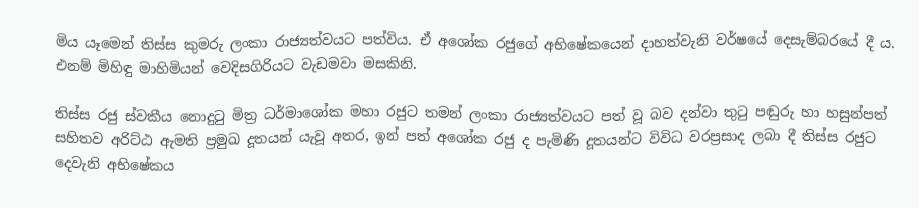මිය යෑමෙන් තිස්ස කුමරු ලංකා රාජ්‍යත්වයට පත්විය. ඒ අශෝක රජුගේ අභිෂේකයෙන් දාහත්වැනි වර්ෂයේ දෙසැම්බරයේ දී ය. එනම් මිහිඳු මාහිමියන් වෙදිසගිරියට වැඩමවා මසකිනි.

තිස්ස රජු ස්වකීය නොදුටු මිත්‍ර ධර්මාශෝක මහා රජුට තමන් ලංකා රාජ්‍යත්වයට පත් වූ බව දන්වා තුටු පඬුරු හා හසුන්පත් සහිතව අරිට්ඨ ඇමති ප්‍රමුඛ දූතයන් යැවූ අතර, ඉන් පත් අශෝක රජු ද පැමිණි දූතයන්ට විවිධ වරප්‍රසාද ලබා දී තිස්ස රජුට දෙවැනි අභිෂේකය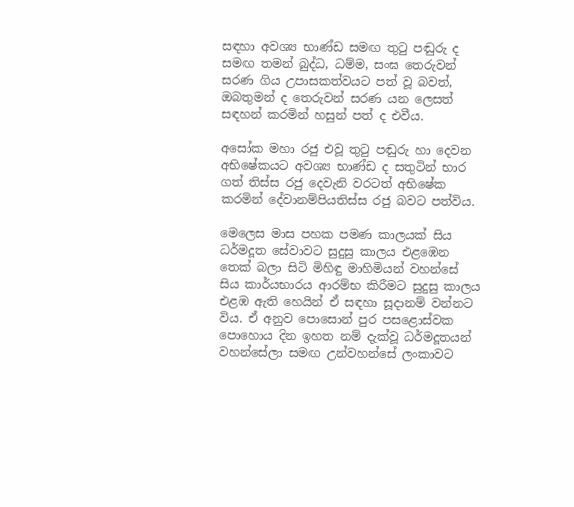සඳහා අවශ්‍ය භාණ්ඩ සමඟ තුටු පඬුරු ද සමඟ තමන් බුද්ධ, ධම්ම, සංඝ තෙරුවන් සරණ ගිය උපාසකත්වයට පත් වූ බවත්, ඔබතුමන් ද තෙරුවන් සරණ යන ලෙසත් සඳහන් කරමින් හසුන් පත් ද එවීය.

අසෝක මහා රජු එවූ තුටු පඬුරු හා දෙවන අභිෂේකයට අවශ්‍ය භාණ්ඩ ද සතුටින් භාර ගත් තිස්ස රජු දෙවැනි වරටත් අභිෂේක කරමින් දේවානම්පියතිස්ස රජු බවට පත්විය.

මෙලෙස මාස පහක පමණ කාලයක් සිය ධර්මදූත සේවාවට සුදුසු කාලය එළඹෙන තෙක් බලා සිටි මිහිඳු මාහිමියන් වහන්සේ සිය කාර්යභාරය ආරම්භ කිරීමට සුදුසු කාලය එළඹ ඇති හෙයින් ඒ සඳහා සූදානම් වන්නට විය. ඒ අනුව පොසොන් පුර පසළොස්වක පොහොය දින ඉහත නම් දැක්වූ ධර්මදූතයන් වහන්සේලා සමඟ උන්වහන්සේ ලංකාවට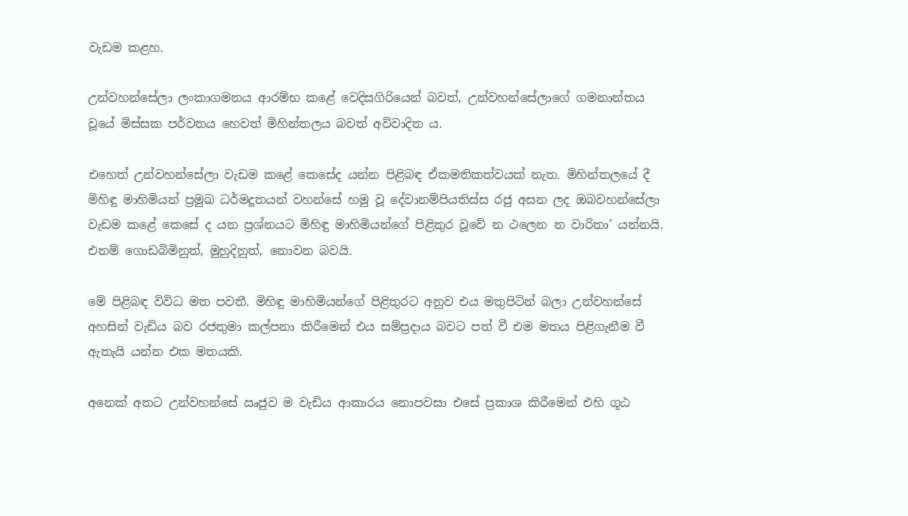වැඩම කළහ.

උන්වහන්සේලා ලංකාගමනය ආරම්භ කළේ වෙදිසගිරියෙන් බවත්, උන්වහන්සේලාගේ ගමනාන්තය වූයේ මිස්සක පර්වතය හෙවත් මිහින්තලය බවත් අවිවාදිත ය.

එහෙත් උන්වහන්සේලා වැඩම කළේ කෙසේද යන්න පිළිබඳ ඒකමතිකත්වයක් නැත. මිහින්තලයේ දී මිහිඳු මාහිමියන් ප්‍රමුඛ ධර්මදූතයන් වහන්සේ හමු වූ දේවානම්පියතිස්ස රජු අසන ලද ඔබවහන්සේලා වැඩම කළේ කෙසේ ද යන ප්‍රශ්නයට මිහිඳු මාහිමියන්ගේ පිළිතුර වූවේ න ථලෙන න වාරිතා’ යන්නයි. එනම් ගොඩබිමිනුත්, මුහුදිනුත්, නොවන බවයි.

මේ පිළිබඳ විවිධ මත පවතී. මිහිඳු මාහිමියන්ගේ පිළිතුරට අනුව එය මතුපිටින් බලා උන්වහන්සේ අහසින් වැඩිය බව රජතුමා කල්පනා කිරීමෙන් එය සම්ප්‍රදාය බවට පත් වී එම මතය පිළිගැනීම වී ඇතැයි යන්න එක මතයකි.

අනෙක් අතට උන්වහන්සේ ඍජුව ම වැඩිය ආකාරය නොපවසා එසේ ප්‍රකාශ කිරීමෙන් එහි ගූඨ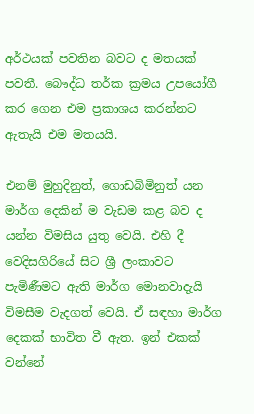අර්ථයක් පවතින බවට ද මතයක් පවතී. බෞද්ධ තර්ක ක්‍රමය උපයෝගී කර ගෙන එම ප්‍රකාශය කරන්නට ඇතැයි එම මතයයි.

එනම් මුහුදිනුත්, ගොඩබිමිනුත් යන මාර්ග දෙකින් ම වැඩම කළ බව ද යන්න විමසිය යුතු වෙයි. එහි දී වෙදිසගිරියේ සිට ශ්‍රී ලංකාවට පැමිණීමට ඇති මාර්ග මොනවාදැයි විමසීම වැදගත් වෙයි. ඒ සඳහා මාර්ග දෙකක් භාවිත වී ඇත. ඉන් එකක් වන්නේ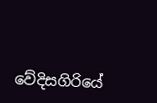වේදිසගිරියේ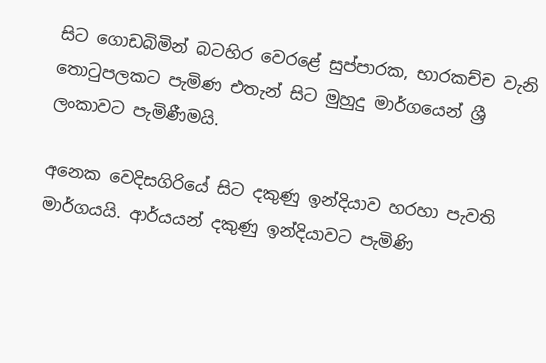සිට ගොඩබිමින් බටහිර වෙරළේ සුප්පාරක, භාරකච්ච වැනි තොටුපලකට පැමිණ එතැන් සිට මුහුදු මාර්ගයෙන් ශ්‍රී ලංකාවට පැමිණීමයි.

අනෙක වෙදිසගිරියේ සිට දකුණු ඉන්දියාව හරහා පැවති මාර්ගයයි. ආර්යයන් දකුණු ඉන්දියාවට පැමිණි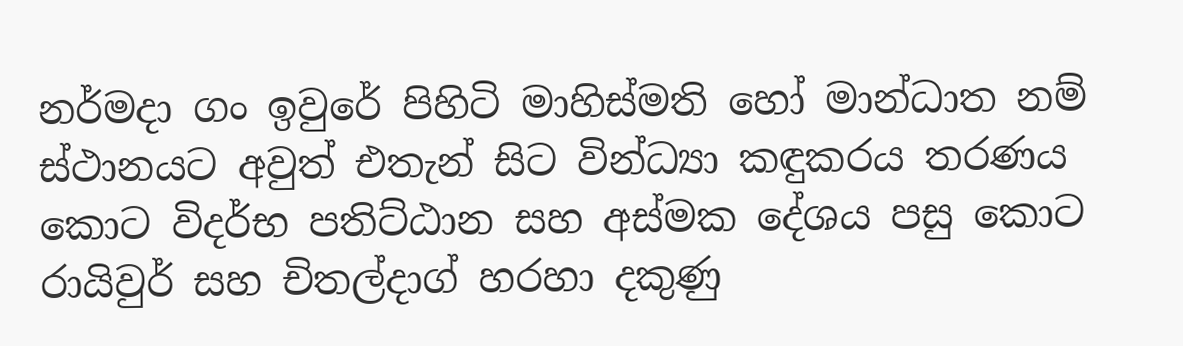නර්මදා ගං ඉවුරේ පිහිටි මාහිස්මති හෝ මාන්ධාත නම් ස්ථානයට අවුත් එතැන් සිට වින්ධ්‍යා කඳුකරය තරණය කොට විදර්භ පතිට්ඨාන සහ අස්මක දේශය පසු කොට රායිවුර් සහ චිතල්දාග් හරහා දකුණු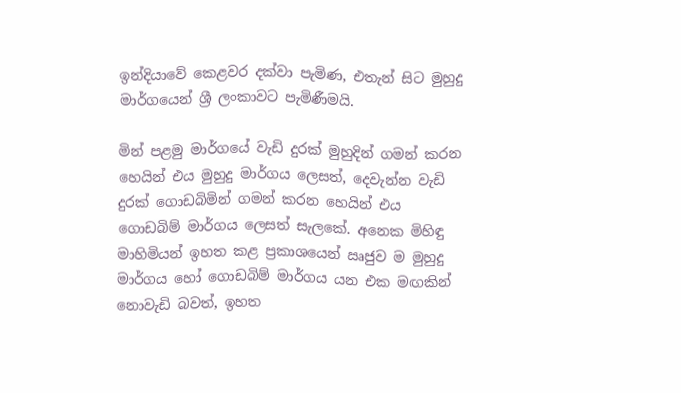ඉන්දියාවේ කෙළවර දක්වා පැමිණ, එතැන් සිට මුහුදු මාර්ගයෙන් ශ්‍රී ලංකාවට පැමිණීමයි.

මින් පළමු මාර්ගයේ වැඩි දුරක් මුහුදින් ගමන් කරන හෙයින් එය මුහුදු මාර්ගය ලෙසත්, දෙවැන්න වැඩි දුරක් ගොඩබිමින් ගමන් කරන හෙයින් එය ගොඩබිම් මාර්ගය ලෙසත් සැලකේ. අනෙක මිහිඳු මාහිමියන් ඉහත කළ ප්‍රකාශයෙන් ඍජුව ම මුහුදු මාර්ගය හෝ ගොඩබිම් මාර්ගය යන එක මඟකින් නොවැඩි බවත්, ඉහත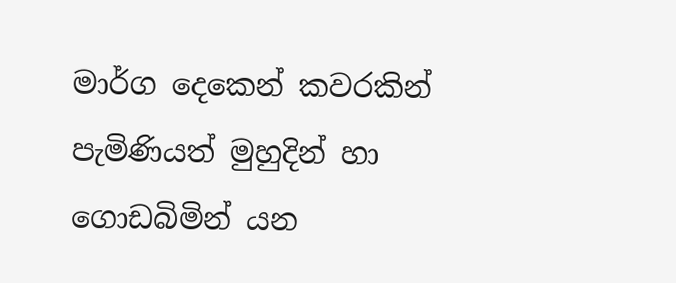මාර්ග දෙකෙන් කවරකින් පැමිණියත් මුහුදින් හා ගොඩබිමින් යන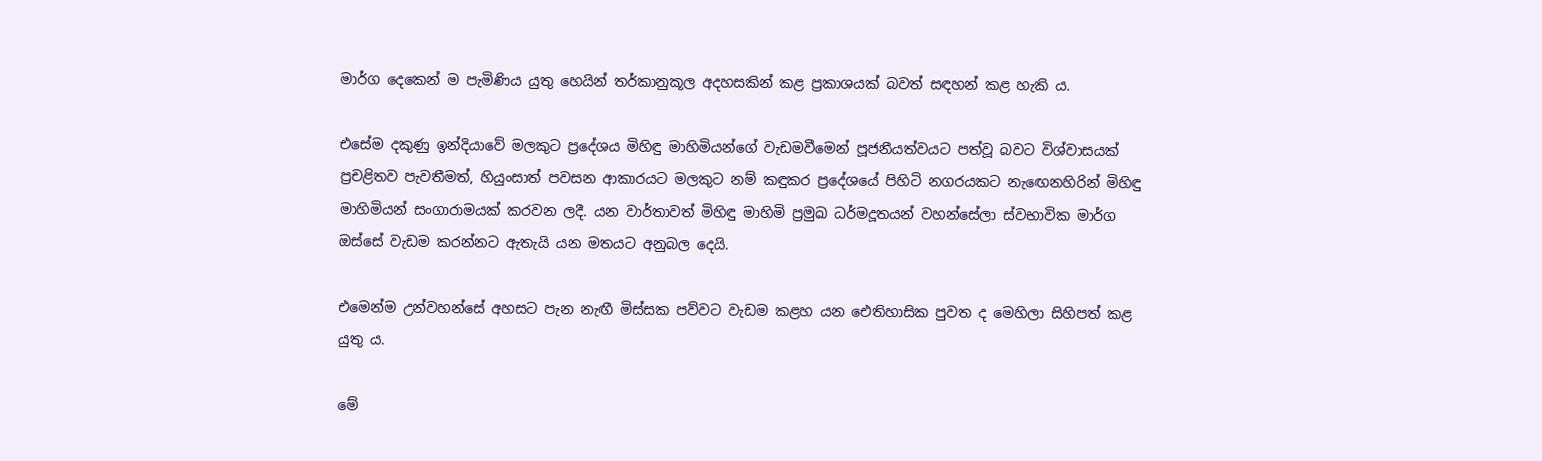මාර්ග දෙකෙන් ම පැමිණිය යුතු හෙයින් තර්කානුකූල අදහසකින් කළ ප්‍රකාශයක් බවත් සඳහන් කළ හැකි ය.

එසේම දකුණු ඉන්දියාවේ මලකුට ප්‍රදේශය මිහිඳු මාහිමියන්ගේ වැඩමවීමෙන් පූජනීයත්වයට පත්වූ බවට විශ්වාසයක් ප්‍රචළිතව පැවතීමත්, හියුංසාත් පවසන ආකාරයට මලකුට නම් කඳුකර ප්‍රදේශයේ පිහිටි නගරයකට නැඟෙනහිරින් මිහිඳු මාහිමියන් සංගාරාමයක් කරවන ලදී. යන වාර්තාවත් මිහිඳු මාහිමි ප්‍රමුඛ ධර්මදූතයන් වහන්සේලා ස්වභාවික මාර්ග ඔස්සේ වැඩම කරන්නට ඇතැයි යන මතයට අනුබල දෙයි.

එමෙන්ම උන්වහන්සේ අහසට පැන නැඟී මිස්සක පව්වට වැඩම කළහ යන ඓතිහාසික පුවත ද මෙහිලා සිහිපත් කළ යුතු ය.

මේ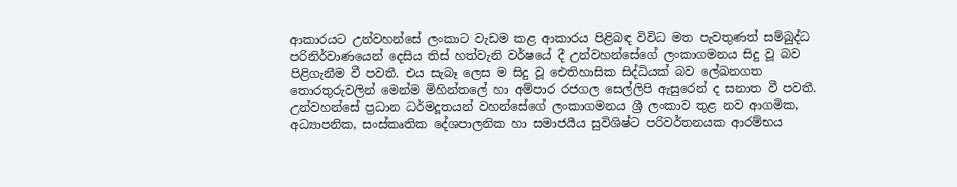ආකාරයට උන්වහන්සේ ලංකාට වැඩම කළ ආකාරය පිළිබඳ විවිධ මත පැවතුණත් සම්බුද්ධ පරිනිර්වාණයෙන් දෙසිය තිස් හත්වැනි වර්ෂයේ දී උන්වහන්සේගේ ලංකාගමනය සිදු වූ බව පිළිගැනීම වී පවතී. එය සැබෑ ලෙස ම සිදු වූ ඓතිහාසික සිද්ධියක් බව ලේඛනගත තොරතුරුවලින් මෙන්ම මිහින්තලේ හා අම්පාර රජගල සෙල්ලිපි ඇසුරෙන් ද සනාත වී පවතී. උන්වහන්සේ ප්‍රධාන ධර්මදූතයන් වහන්සේගේ ලංකාගමනය ශ්‍රී ලංකාව තුළ නව ආගමික, අධ්‍යාපනික, සංස්කෘතික දේශපාලනික හා සමාජයීය සුවිශිෂ්ට පරිවර්තනයක ආරම්භය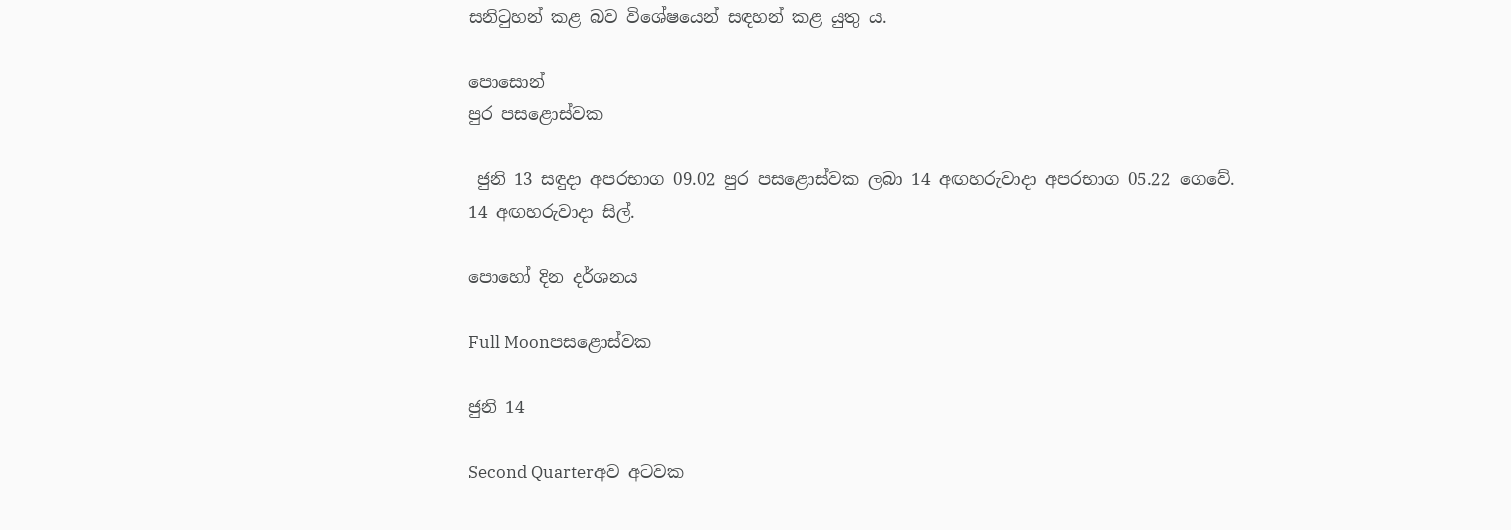සනිටුහන් කළ බව විශේෂයෙන් සඳහන් කළ යුතු ය.

පොසොන්
පුර පසළොස්වක

 ජුනි 13 සඳුදා අපරභාග 09.02 පුර පසළොස්වක ලබා 14 අඟහරුවාදා අපරභාග 05.22 ගෙවේ.
14 අඟහරුවාදා සිල්.

පොහෝ දින දර්ශනය

Full Moonපසළොස්වක

ජුනි 14

Second Quarterඅව අටවක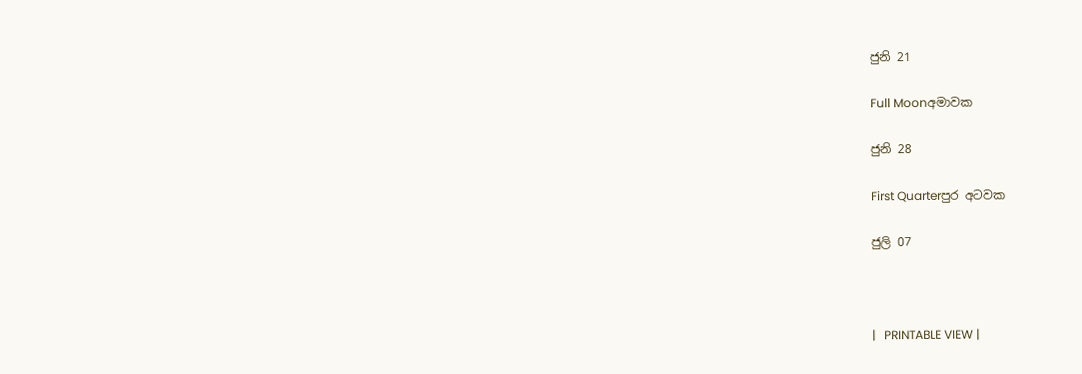ජුනි 21

Full Moonඅමාවක

ජුනි 28

First Quarterපුර අටවක

ජුලි 07



|   PRINTABLE VIEW |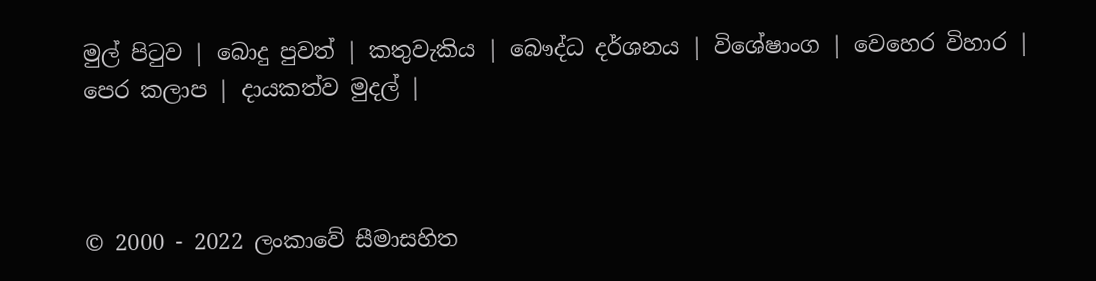මුල් පිටුව | බොදු පුවත් | කතුවැකිය | බෞද්ධ දර්ශනය | විශේෂාංග | වෙහෙර විහාර | පෙර කලාප | දායකත්ව මුදල් |



© 2000 - 2022 ලංකාවේ සීමාසහිත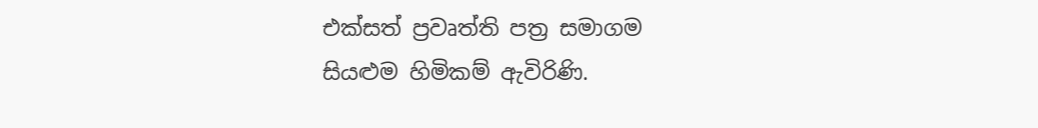එක්සත් ප්‍රවෘත්ති පත්‍ර සමාගම
සියළුම හිමිකම් ඇවිරිණි.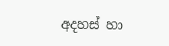අදහස් හා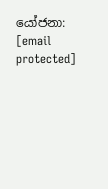යෝජනා: [email protected]